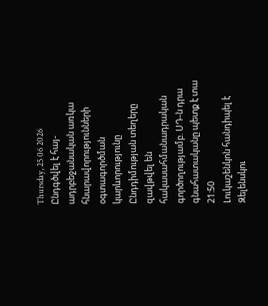Thursday, 25 06 2026
Ընդգծվել է հայ-ադրբեջանական առկա հնարավորությունների օգտագործման կարևորությունը
Ընդդիմության տեղերը զավթվել են հակասահմանադրական գործողությամբ. ՍԴ-ն դրա գնահատականը պետք է տա
21:50
Լուկաշենկոն հանդիպել է Զելենսկու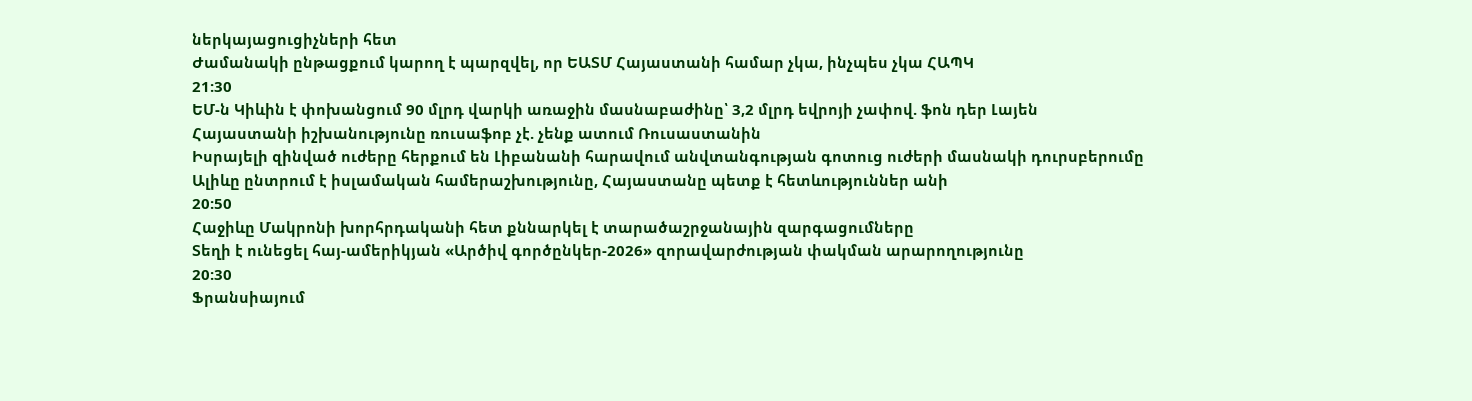ներկայացուցիչների հետ
Ժամանակի ընթացքում կարող է պարզվել, որ ԵԱՏՄ Հայաստանի համար չկա, ինչպես չկա ՀԱՊԿ
21:30
ԵՄ-ն Կիևին է փոխանցում 90 մլրդ վարկի առաջին մասնաբաժինը՝ 3,2 մլրդ եվրոյի չափով. ֆոն դեր Լայեն
Հայաստանի իշխանությունը ռուսաֆոբ չէ. չենք ատում Ռուսաստանին
Իսրայելի զինված ուժերը հերքում են Լիբանանի հարավում անվտանգության գոտուց ուժերի մասնակի դուրսբերումը
Ալիևը ընտրում է իսլամական համերաշխությունը, Հայաստանը պետք է հետևություններ անի
20:50
Հաջիևը Մակրոնի խորհրդականի հետ քննարկել է տարածաշրջանային զարգացումները
Տեղի է ունեցել հայ-ամերիկյան «Արծիվ գործընկեր-2026» զորավարժության փակման արարողությունը
20:30
Ֆրանսիայում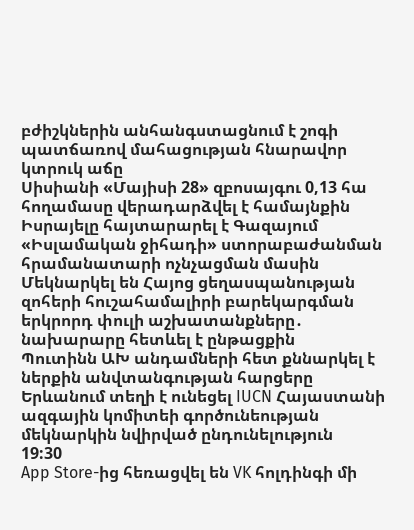բժիշկներին անհանգստացնում է շոգի պատճառով մահացության հնարավոր կտրուկ աճը
Սիսիանի «Մայիսի 28» զբոսայգու 0,13 հա հողամասը վերադարձվել է համայնքին
Իսրայելը հայտարարել է Գազայում «Իսլամական ջիհադի» ստորաբաժանման հրամանատարի ոչնչացման մասին
Մեկնարկել են Հայոց ցեղասպանության զոհերի հուշահամալիրի բարեկարգման երկրորդ փուլի աշխատանքները․ նախարարը հետևել է ընթացքին
Պուտինն ԱԽ անդամների հետ քննարկել է ներքին անվտանգության հարցերը
Երևանում տեղի է ունեցել IUCN Հայաստանի ազգային կոմիտեի գործունեության մեկնարկին նվիրված ընդունելություն
19:30
App Store-ից հեռացվել են VK հոլդինգի մի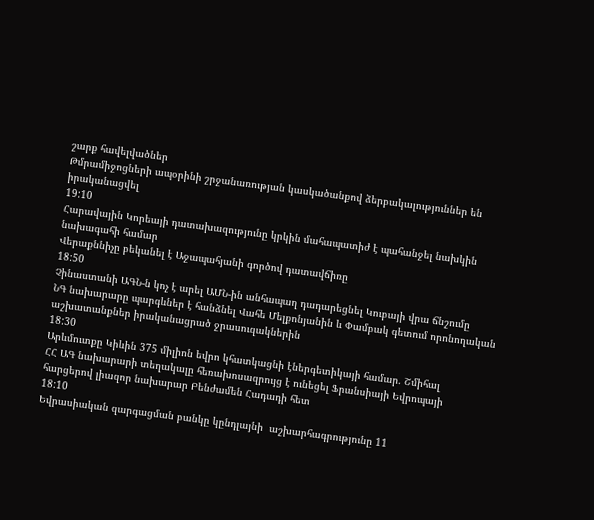շարք հավելվածներ
Թմրամիջոցների ապօրինի շրջանառության կասկածանքով ձերբակալություններ են իրականացվել
19:10
Հարավային Կորեայի դատախազությունը կրկին մահապատիժ է պահանջել նախկին նախագահի համար
Վերաքննիչը բեկանել է Աջապահյանի գործով դատավճիռը
18:50
Չինաստանի ԱԳՆ-ն կոչ է արել ԱՄՆ-ին անհապաղ դադարեցնել Կուբայի վրա ճնշումը
ՆԳ նախարարը պարգևներ է հանձնել Վահե Մելքոնյանին և Փամբակ գետում որոնողական աշխատանքներ իրականացրած ջրասուզակներին
18:30
Արևմուտքը Կիևին 375 միլիոն եվրո կհատկացնի էներգետիկայի համար. Շմիհալ
ՀՀ ԱԳ նախարարի տեղակալը հեռախոսազրույց է ունեցել Ֆրանսիայի Եվրոպայի հարցերով լիազոր նախարար Բենժամեն Հադադի հետ
18:10
Եվրասիական զարգացման բանկը կընդլայնի  աշխարհագրությունը 11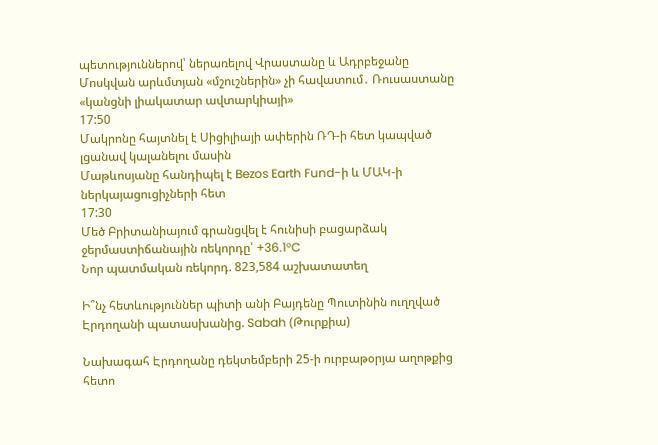պետություններով՝ ներառելով Վրաստանը և Ադրբեջանը
Մոսկվան արևմտյան «մշուշներին» չի հավատում․ Ռուսաստանը «կանցնի լիակատար ավտարկիայի»
17:50
Մակրոնը հայտնել է Սիցիլիայի ափերին ՌԴ-ի հետ կապված լցանավ կալանելու մասին
Մաթևոսյանը հանդիպել է Bezos Earth Fund-ի և ՄԱԿ-ի ներկայացուցիչների հետ
17:30
Մեծ Բրիտանիայում գրանցվել է հունիսի բացարձակ ջերմաստիճանային ռեկորդը՝ +36.1°C
Նոր պատմական ռեկորդ. 823,584 աշխատատեղ

Ի՞նչ հետևություններ պիտի անի Բայդենը Պուտինին ուղղված Էրդողանի պատասխանից. Sabah (Թուրքիա)

Նախագահ Էրդողանը դեկտեմբերի 25-ի ուրբաթօրյա աղոթքից հետո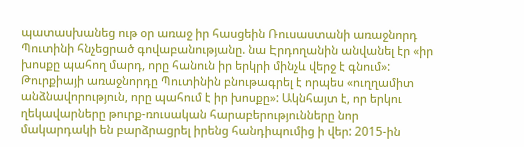պատասխանեց ութ օր առաջ իր հասցեին Ռուսաստանի առաջնորդ Պուտինի հնչեցրած գովաբանությանը. նա Էրդողանին անվանել էր «իր խոսքը պահող մարդ, որը հանուն իր երկրի մինչև վերջ է գնում»: Թուրքիայի առաջնորդը Պուտինին բնութագրել է որպես «ուղղամիտ անձնավորություն, որը պահում է իր խոսքը»: Ակնհայտ է, որ երկու ղեկավարները թուրք-ռուսական հարաբերությունները նոր մակարդակի են բարձրացրել իրենց հանդիպումից ի վեր: 2015-ին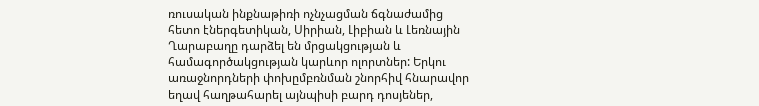ռուսական ինքնաթիռի ոչնչացման ճգնաժամից հետո էներգետիկան, Սիրիան, Լիբիան և Լեռնային Ղարաբաղը դարձել են մրցակցության և համագործակցության կարևոր ոլորտներ: Երկու առաջնորդների փոխըմբռնման շնորհիվ հնարավոր եղավ հաղթահարել այնպիսի բարդ դոսյեներ,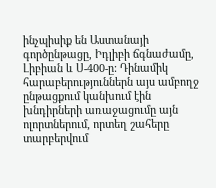ինչպիսիք են Աստանայի գործընթացը, Իդլիբի ճգնաժամը, Լիբիան և Ս-400-ը: Դինամիկ հարաբերություններն այս ամբողջ ընթացքում կանխում էին խնդիրների առաջացումը այն ոլորտներում, որտեղ շահերը տարբերվում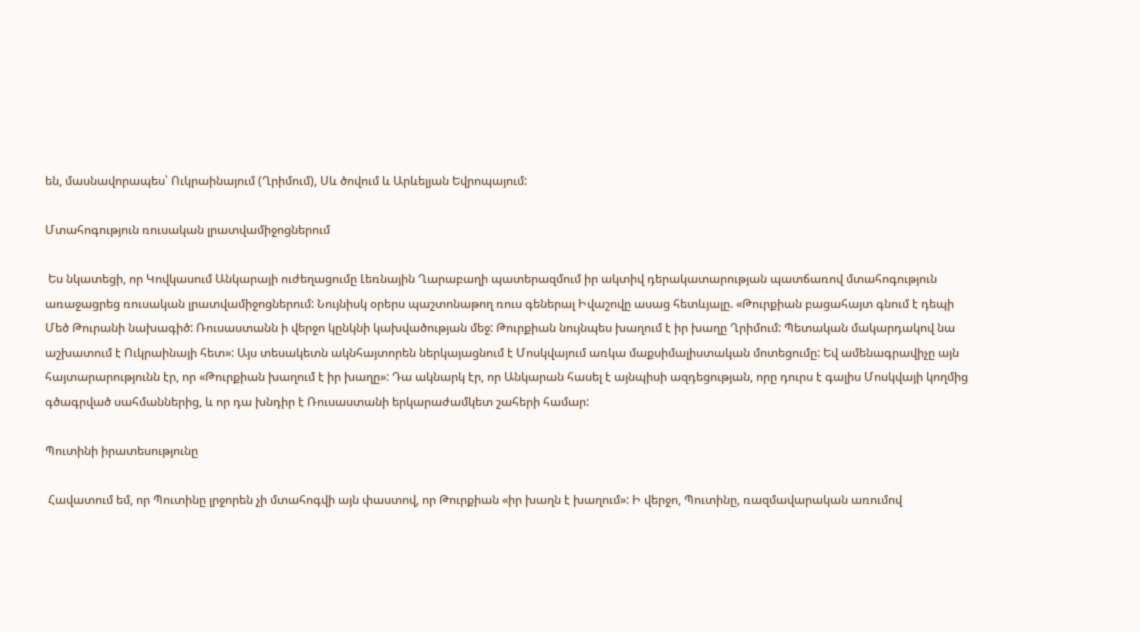են, մասնավորապես՝ Ուկրաինայում (Ղրիմում), Սև ծովում և Արևելյան Եվրոպայում:

Մտահոգություն ռուսական լրատվամիջոցներում

 Ես նկատեցի, որ Կովկասում Անկարայի ուժեղացումը Լեռնային Ղարաբաղի պատերազմում իր ակտիվ դերակատարության պատճառով մտահոգություն առաջացրեց ռուսական լրատվամիջոցներում: Նույնիսկ օրերս պաշտոնաթող ռուս գեներալ Իվաշովը ասաց հետևյալը. «Թուրքիան բացահայտ գնում է դեպի Մեծ Թուրանի նախագիծ: Ռուսաստանն ի վերջո կընկնի կախվածության մեջ: Թուրքիան նույնպես խաղում է իր խաղը Ղրիմում: Պետական մակարդակով նա աշխատում է Ուկրաինայի հետ»: Այս տեսակետն ակնհայտորեն ներկայացնում է Մոսկվայում առկա մաքսիմալիստական մոտեցումը: Եվ ամենագրավիչը այն հայտարարությունն էր, որ «Թուրքիան խաղում է իր խաղը»: Դա ակնարկ էր, որ Անկարան հասել է այնպիսի ազդեցության, որը դուրս է գալիս Մոսկվայի կողմից գծագրված սահմաններից, և որ դա խնդիր է Ռուսաստանի երկարաժամկետ շահերի համար:

Պուտինի իրատեսությունը

 Հավատում եմ, որ Պուտինը լրջորեն չի մտահոգվի այն փաստով, որ Թուրքիան «իր խաղն է խաղում»: Ի վերջո, Պուտինը, ռազմավարական առումով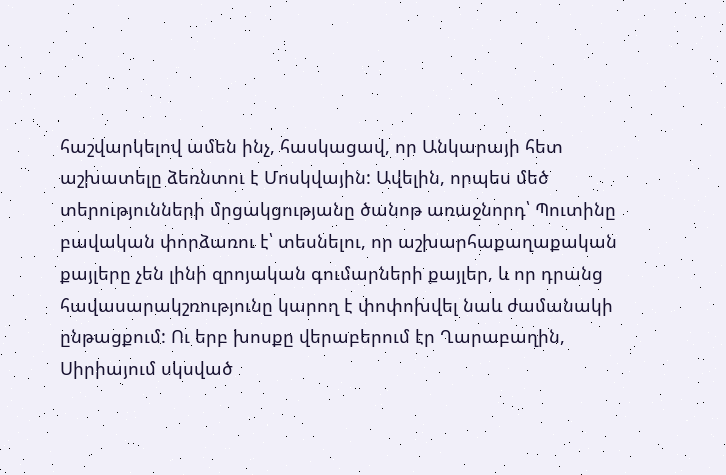հաշվարկելով ամեն ինչ, հասկացավ, որ Անկարայի հետ աշխատելը ձեռնտու է Մոսկվային: Ավելին, որպես մեծ տերությունների մրցակցությանը ծանոթ առաջնորդ՝ Պուտինը բավական փորձառու է՝ տեսնելու, որ աշխարհաքաղաքական քայլերը չեն լինի զրոյական գումարների քայլեր, և որ դրանց հավասարակշռությունը կարող է փոփոխվել նաև ժամանակի ընթացքում: Ու երբ խոսքը վերաբերում էր Ղարաբաղին, Սիրիայում սկսված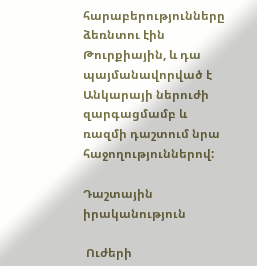հարաբերությունները ձեռնտու էին Թուրքիային, և դա պայմանավորված է Անկարայի ներուժի զարգացմամբ և ռազմի դաշտում նրա հաջողություններով:

Դաշտային իրականություն

 Ուժերի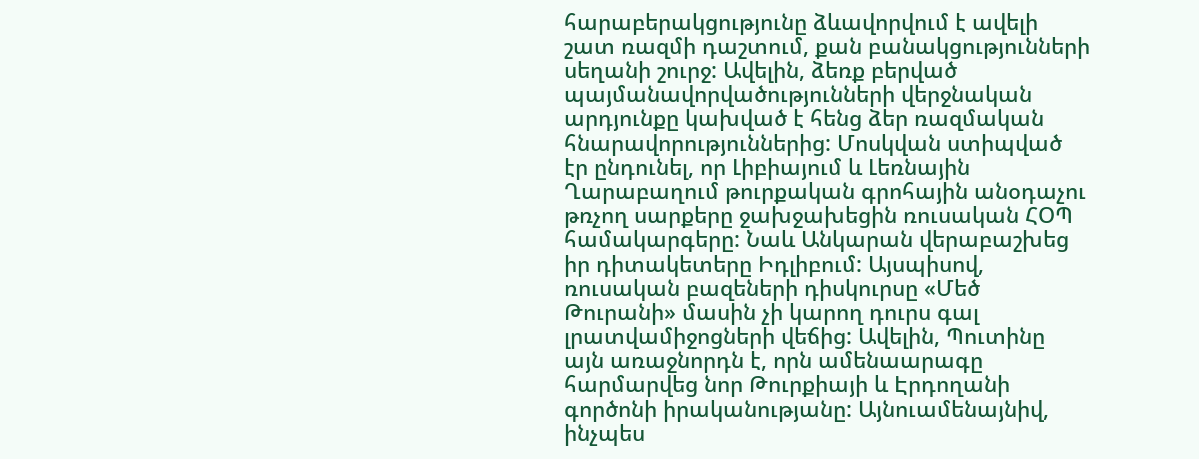հարաբերակցությունը ձևավորվում է ավելի շատ ռազմի դաշտում, քան բանակցությունների սեղանի շուրջ: Ավելին, ձեռք բերված պայմանավորվածությունների վերջնական արդյունքը կախված է հենց ձեր ռազմական հնարավորություններից: Մոսկվան ստիպված էր ընդունել, որ Լիբիայում և Լեռնային Ղարաբաղում թուրքական գրոհային անօդաչու թռչող սարքերը ջախջախեցին ռուսական ՀՕՊ համակարգերը: Նաև Անկարան վերաբաշխեց իր դիտակետերը Իդլիբում: Այսպիսով, ռուսական բազեների դիսկուրսը «Մեծ Թուրանի» մասին չի կարող դուրս գալ լրատվամիջոցների վեճից: Ավելին, Պուտինը այն առաջնորդն է, որն ամենաարագը հարմարվեց նոր Թուրքիայի և Էրդողանի գործոնի իրականությանը: Այնուամենայնիվ, ինչպես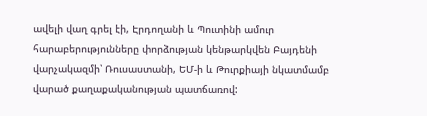ավելի վաղ գրել էի, Էրդողանի և Պուտինի ամուր հարաբերությունները փորձության կենթարկվեն Բայդենի վարչակազմի՝ Ռուսաստանի, ԵՄ-ի և Թուրքիայի նկատմամբ վարած քաղաքականության պատճառով: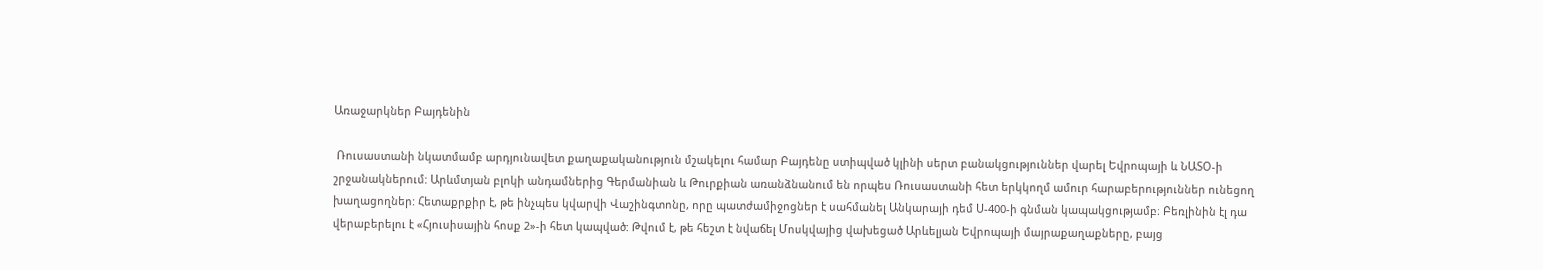Առաջարկներ Բայդենին

 Ռուսաստանի նկատմամբ արդյունավետ քաղաքականություն մշակելու համար Բայդենը ստիպված կլինի սերտ բանակցություններ վարել Եվրոպայի և ՆԱՏՕ-ի շրջանակներում: Արևմտյան բլոկի անդամներից Գերմանիան և Թուրքիան առանձնանում են որպես Ռուսաստանի հետ երկկողմ ամուր հարաբերություններ ունեցող խաղացողներ: Հետաքրքիր է, թե ինչպես կվարվի Վաշինգտոնը, որը պատժամիջոցներ է սահմանել Անկարայի դեմ Ս-400-ի գնման կապակցությամբ։ Բեռլինին էլ դա վերաբերելու է «Հյուսիսային հոսք 2»-ի հետ կապված: Թվում է, թե հեշտ է նվաճել Մոսկվայից վախեցած Արևելյան Եվրոպայի մայրաքաղաքները, բայց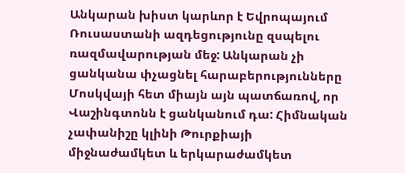Անկարան խիստ կարևոր է Եվրոպայում Ռուսաստանի ազդեցությունը զսպելու ռազմավարության մեջ: Անկարան չի ցանկանա փչացնել հարաբերությունները Մոսկվայի հետ միայն այն պատճառով, որ Վաշինգտոնն է ցանկանում դա: Հիմնական չափանիշը կլինի Թուրքիայի միջնաժամկետ և երկարաժամկետ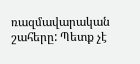ռազմավարական շահերը: Պետք չէ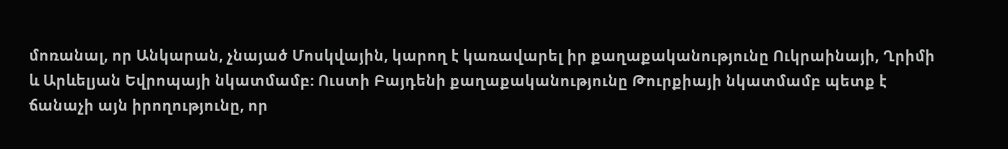մոռանալ, որ Անկարան, չնայած Մոսկվային, կարող է կառավարել իր քաղաքականությունը Ուկրաինայի, Ղրիմի և Արևելյան Եվրոպայի նկատմամբ: Ուստի Բայդենի քաղաքականությունը Թուրքիայի նկատմամբ պետք է ճանաչի այն իրողությունը, որ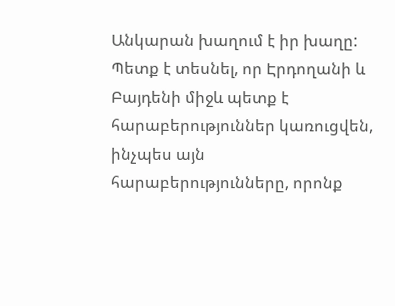Անկարան խաղում է իր խաղը: Պետք է տեսնել, որ Էրդողանի և Բայդենի միջև պետք է հարաբերություններ կառուցվեն, ինչպես այն հարաբերությունները, որոնք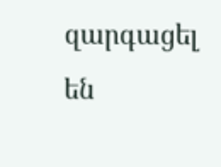զարգացել են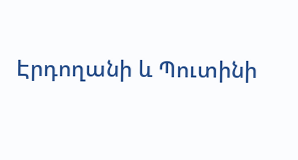Էրդողանի և Պուտինի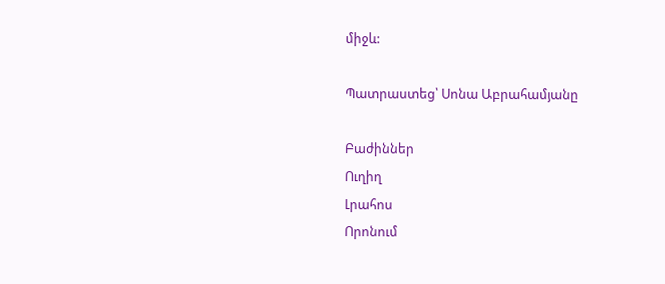միջև:

Պատրաստեց՝ Սոնա Աբրահամյանը

Բաժիններ
Ուղիղ
Լրահոս
Որոնում